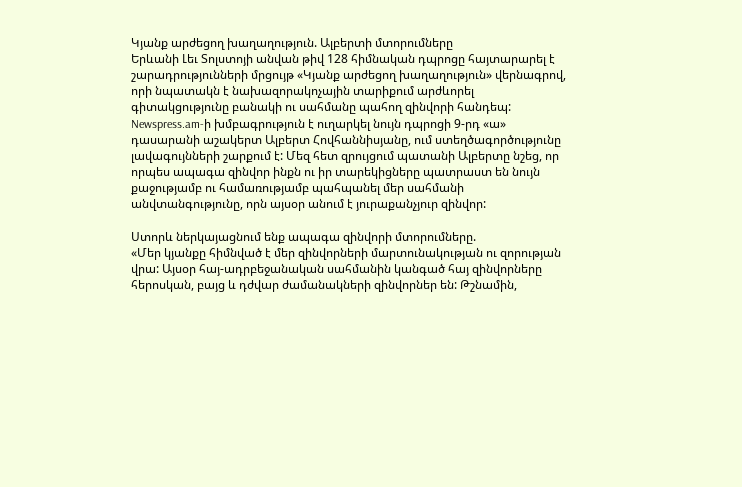Կյանք արժեցող խաղաղություն. Ալբերտի մտորումները
Երևանի Լեւ Տոլստոյի անվան թիվ 128 հիմնական դպրոցը հայտարարել է շարադրությունների մրցույթ «Կյանք արժեցող խաղաղություն» վերնագրով, որի նպատակն է նախազորակոչային տարիքում արժևորել գիտակցությունը բանակի ու սահմանը պահող զինվորի հանդեպ:
Newspress.am-ի խմբագրություն է ուղարկել նույն դպրոցի 9-րդ «ա» դասարանի աշակերտ Ալբերտ Հովհաննիսյանը, ում ստեղծագործությունը լավագույնների շարքում է: Մեզ հետ զրույցում պատանի Ալբերտը նշեց, որ որպես ապագա զինվոր ինքն ու իր տարեկիցները պատրաստ են նույն քաջությամբ ու համառությամբ պահպանել մեր սահմանի անվտանգությունը, որն այսօր անում է յուրաքանչյուր զինվոր:

Ստորև ներկայացնում ենք ապագա զինվորի մտորումները.
«Մեր կյանքը հիմնված է մեր զինվորների մարտունակության ու զորության վրա: Այսօր հայ-ադրբեջանական սահմանին կանգած հայ զինվորները հերոսկան, բայց և դժվար ժամանակների զինվորներ են: Թշնամին,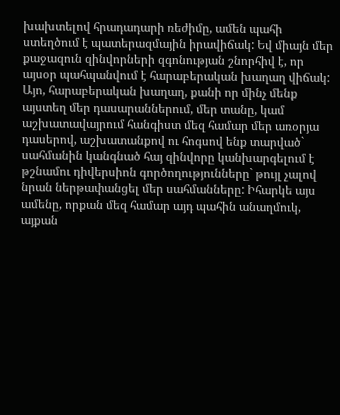խախտելով հրադադարի ռեժիմը, ամեն պահի ստեղծում է պատերազմային իրավիճակ: Եվ միայն մեր քաջազուն զինվորների զգոնության շնորհիվ է, որ այսօր պահպանվում է հարաբերական խաղաղ վիճակ:
Այո, հարաբերական խաղաղ, քանի որ մինչ մենք այստեղ մեր դասարաններում, մեր տանը, կամ աշխատավայրում հանգիստ մեզ համար մեր առօրյա դասերով, աշխատանքով ու հոգսով ենք տարված` սահմանին կանգնած հայ զինվորը կանխարգելում է թշնամու դիվերսիոն գործողությունները` թույլ չալով նրան ներթափանցել մեր սահմանները: Իհարկե այս ամենը, որքան մեզ համար այդ պահին անաղմուկ, այքան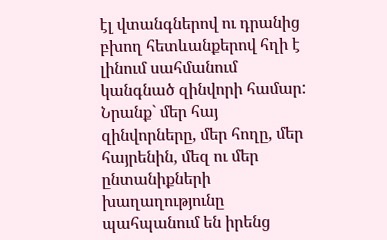էլ վտանգներով ու դրանից բխող հետևանքերով հղի է լինում սահմանում կանգնած զինվորի համար: Նրանք` մեր հայ զինվորները, մեր հողը, մեր հայրենին, մեզ ու մեր ընտանիքների խաղաղությունը պահպանում են իրենց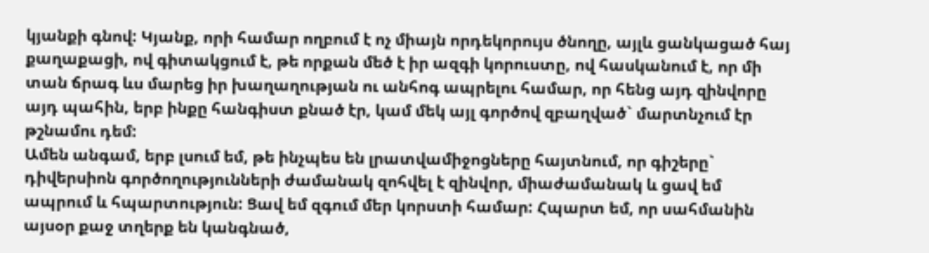կյանքի գնով: Կյանք, որի համար ողբում է ոչ միայն որդեկորույս ծնողը, այլև ցանկացած հայ քաղաքացի, ով գիտակցում է, թե որքան մեծ է իր ազգի կորուստը, ով հասկանում է, որ մի տան ճրագ ևս մարեց իր խաղաղության ու անհոգ ապրելու համար, որ հենց այդ զինվորը այդ պահին, երբ ինքը հանգիստ քնած էր, կամ մեկ այլ գործով զբաղված` մարտնչում էր թշնամու դեմ:
Ամեն անգամ, երբ լսում եմ, թե ինչպես են լրատվամիջոցները հայտնում, որ գիշերը` դիվերսիոն գործողությունների ժամանակ զոհվել է զինվոր, միաժամանակ և ցավ եմ ապրում և հպարտություն: Ցավ եմ զգում մեր կորստի համար: Հպարտ եմ, որ սահմանին այսօր քաջ տղերք են կանգնած,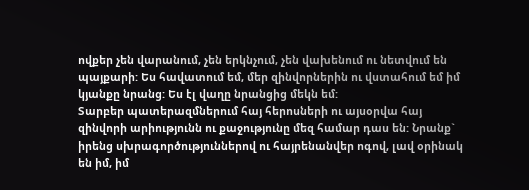ովքեր չեն վարանում, չեն երկնչում, չեն վախենում ու նետվում են պայքարի: Ես հավատում եմ, մեր զինվորներին ու վստահում եմ իմ կյանքը նրանց: Ես էլ վաղը նրանցից մեկն եմ:
Տարբեր պատերազմներում հայ հերոսների ու այսօրվա հայ զինվորի արիությունն ու քաջությունը մեզ համար դաս են: Նրանք` իրենց սխրագործություններով ու հայրենանվեր ոգով, լավ օրինակ են իմ, իմ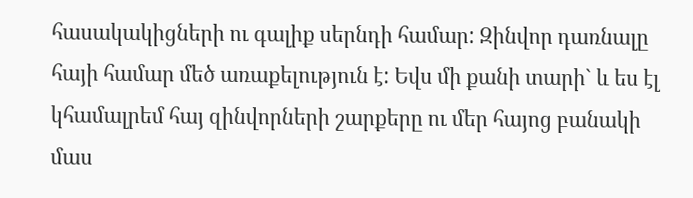հասակակիցների ու գալիք սերնդի համար: Զինվոր դառնալը հայի համար մեծ առաքելություն է: Եվս մի քանի տարի` և ես էլ կհամալրեմ հայ զինվորների շարքերը ու մեր հայոց բանակի մաս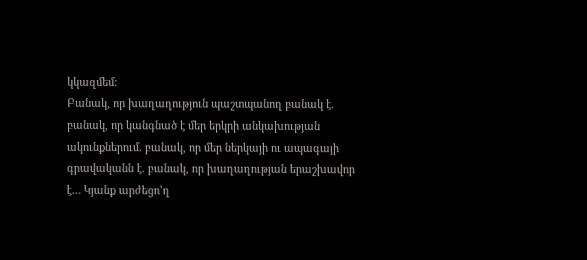կկազմեմ:
Բանակ, որ խաղաղություն պաշտպանող բանակ է. բանակ, որ կանգնած է մեր երկրի անկախության ակունքներում. բանակ, որ մեր ներկայի ու ապագայի գրավականն է. բանակ, որ խաղաղության երաշխավոր է… Կյանք արժեցո’ղ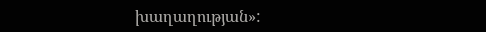խաղաղության»: